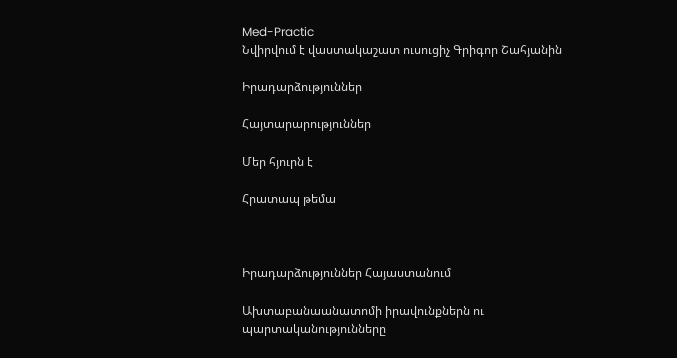Med-Practic
Նվիրվում է վաստակաշատ ուսուցիչ Գրիգոր Շահյանին

Իրադարձություններ

Հայտարարություններ

Մեր հյուրն է

Հրատապ թեմա



Իրադարձություններ Հայաստանում

Ախտաբանաանատոմի իրավունքներն ու պարտականությունները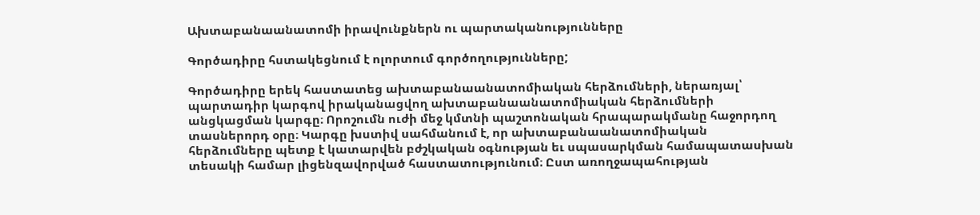Ախտաբանաանատոմի իրավունքներն ու պարտականությունները

Գործադիրը հստակեցնում է ոլորտում գործողությունները;

Գործադիրը երեկ հաստատեց ախտաբանաանատոմիական հերձումների, ներառյալ՝ պարտադիր կարգով իրականացվող ախտաբանաանատոմիական հերձումների անցկացման կարգը։ Որոշումն ուժի մեջ կմտնի պաշտոնական հրապարակմանը հաջորդող տասներորդ օրը։ Կարգը խստիվ սահմանում է, որ ախտաբանաանատոմիական հերձումները պետք է կատարվեն բժշկական օգնության եւ սպասարկման համապատասխան տեսակի համար լիցենզավորված հաստատությունում։ Ըստ առողջապահության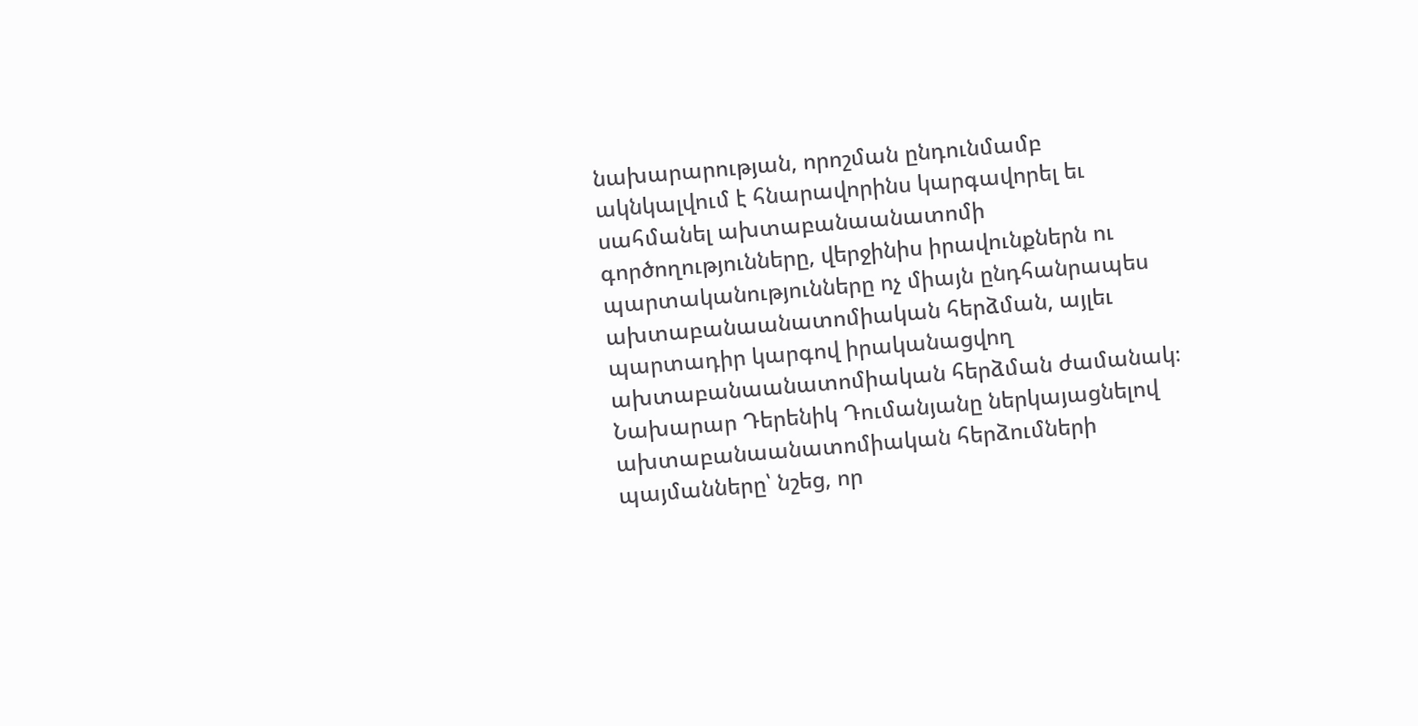նախարարության, որոշման ընդունմամբ ակնկալվում է հնարավորինս կարգավորել եւ սահմանել ախտաբանաանատոմի գործողությունները, վերջինիս իրավունքներն ու պարտականությունները ոչ միայն ընդհանրապես ախտաբանաանատոմիական հերձման, այլեւ պարտադիր կարգով իրականացվող ախտաբանաանատոմիական հերձման ժամանակ։ Նախարար Դերենիկ Դումանյանը ներկայացնելով ախտաբանաանատոմիական հերձումների պայմանները՝ նշեց, որ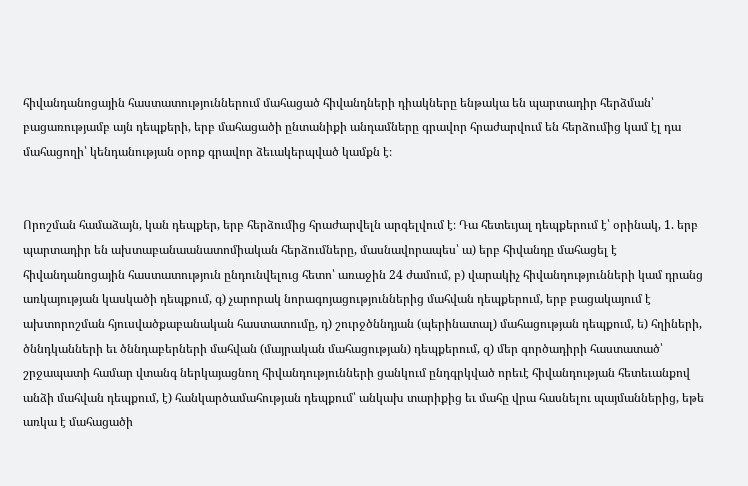հիվանդանոցային հաստատություններում մահացած հիվանդների դիակները ենթակա են պարտադիր հերձման՝ բացառությամբ այն դեպքերի, երբ մահացածի ընտանիքի անդամները գրավոր հրաժարվում են հերձումից կամ էլ դա մահացողի՝ կենդանության օրոք գրավոր ձեւակերպված կամքն է։


Որոշման համաձայն, կան դեպքեր, երբ հերձումից հրաժարվելն արգելվում է։ Դա հետեւյալ դեպքերում է՝ օրինակ, 1. երբ պարտադիր են ախտաբանաանատոմիական հերձումները, մասնավորապես՝ ա) երբ հիվանդը մահացել է հիվանդանոցային հաստատություն ընդունվելուց հետո՝ առաջին 24 ժամում, բ) վարակիչ հիվանդությունների կամ դրանց առկայության կասկածի դեպքում, գ) չարորակ նորագոյացություններից մահվան դեպքերում, երբ բացակայում է ախտորոշման հյուսվածքաբանական հաստատումը, դ) շուրջծննդյան (պերինատալ) մահացության դեպքում, ե) հղիների, ծննդկանների եւ ծննդաբերների մահվան (մայրական մահացության) դեպքերում, զ) մեր գործադիրի հաստատած՝ շրջապատի համար վտանգ ներկայացնող հիվանդությունների ցանկում ընդգրկված որեւէ հիվանդության հետեւանքով անձի մահվան դեպքում, է) հանկարծամահության դեպքում՝ անկախ տարիքից եւ մահը վրա հասնելու պայմաններից, եթե առկա է մահացածի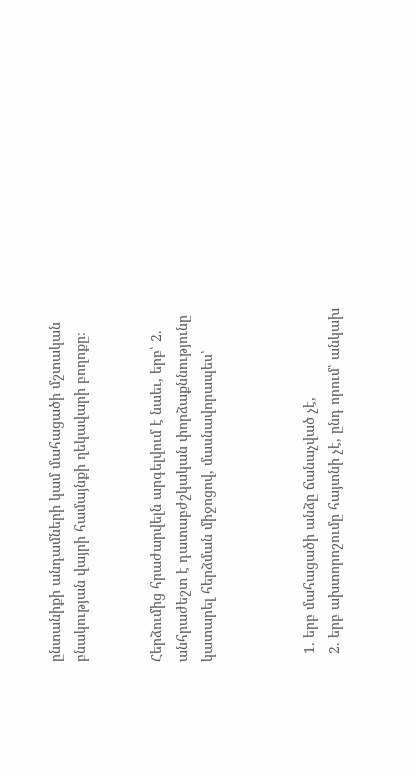ընտանիքի անդամների կամ մահացածի մշտական բնակության վայրի համայնքի ղեկավարի բողոքը։


Հերձումից հրաժարվելն արգելվում է նաեւ, երբ՝ 2. անհրաժեշտ է դատաբժշկական փորձաքննությունը կատարել հերձման միջոցով, մասնավորապես՝



  1. երբ մահացածի անձը ճանաչված չէ,
  2. երբ ախտորոշումը հայտնի չէ, ընդ որում՝ անկախ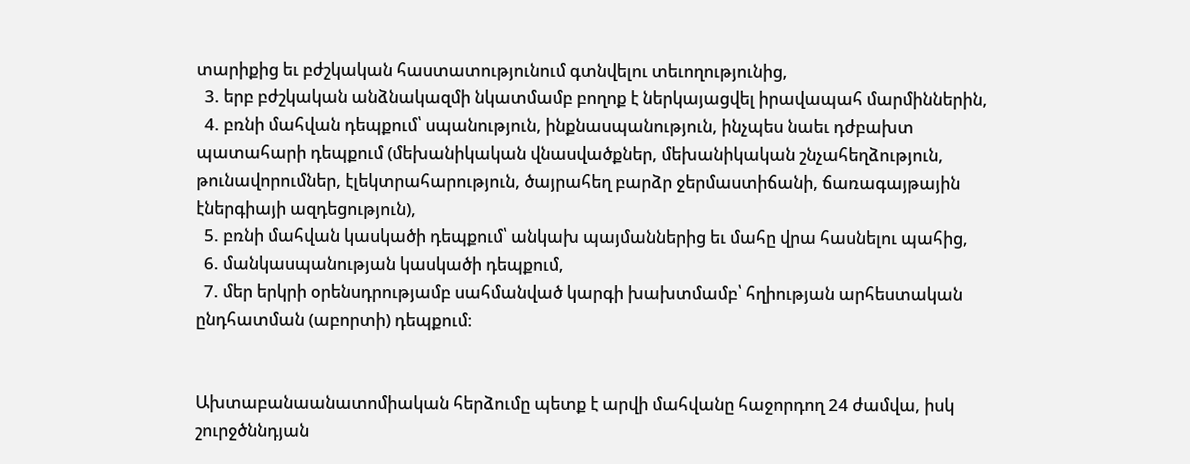տարիքից եւ բժշկական հաստատությունում գտնվելու տեւողությունից,
  3. երբ բժշկական անձնակազմի նկատմամբ բողոք է ներկայացվել իրավապահ մարմիններին,
  4. բռնի մահվան դեպքում՝ սպանություն, ինքնասպանություն, ինչպես նաեւ դժբախտ պատահարի դեպքում (մեխանիկական վնասվածքներ, մեխանիկական շնչահեղձություն, թունավորումներ, էլեկտրահարություն, ծայրահեղ բարձր ջերմաստիճանի, ճառագայթային էներգիայի ազդեցություն),
  5. բռնի մահվան կասկածի դեպքում՝ անկախ պայմաններից եւ մահը վրա հասնելու պահից,
  6. մանկասպանության կասկածի դեպքում,
  7. մեր երկրի օրենսդրությամբ սահմանված կարգի խախտմամբ՝ հղիության արհեստական ընդհատման (աբորտի) դեպքում։


Ախտաբանաանատոմիական հերձումը պետք է արվի մահվանը հաջորդող 24 ժամվա, իսկ շուրջծննդյան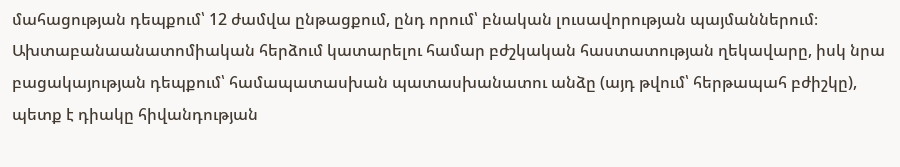մահացության դեպքում՝ 12 ժամվա ընթացքում, ընդ որում՝ բնական լուսավորության պայմաններում։ Ախտաբանաանատոմիական հերձում կատարելու համար բժշկական հաստատության ղեկավարը, իսկ նրա բացակայության դեպքում՝ համապատասխան պատասխանատու անձը (այդ թվում՝ հերթապահ բժիշկը), պետք է դիակը հիվանդության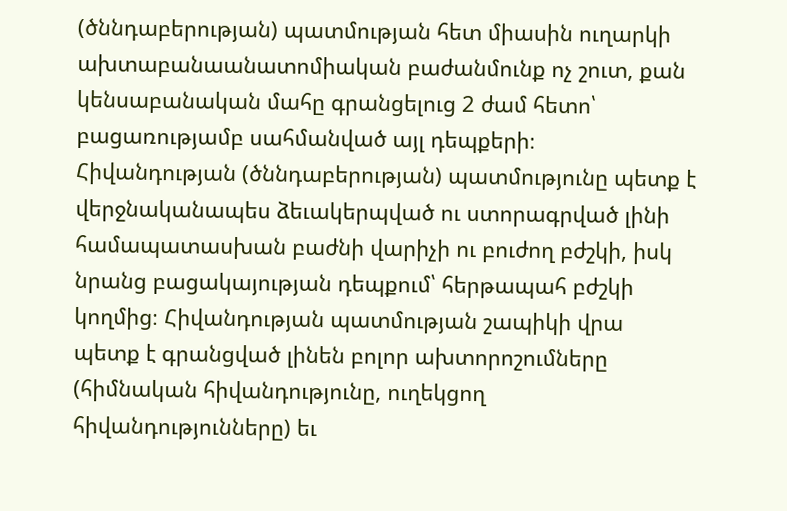(ծննդաբերության) պատմության հետ միասին ուղարկի ախտաբանաանատոմիական բաժանմունք ոչ շուտ, քան կենսաբանական մահը գրանցելուց 2 ժամ հետո՝ բացառությամբ սահմանված այլ դեպքերի։ Հիվանդության (ծննդաբերության) պատմությունը պետք է վերջնականապես ձեւակերպված ու ստորագրված լինի համապատասխան բաժնի վարիչի ու բուժող բժշկի, իսկ նրանց բացակայության դեպքում՝ հերթապահ բժշկի կողմից։ Հիվանդության պատմության շապիկի վրա պետք է գրանցված լինեն բոլոր ախտորոշումները (հիմնական հիվանդությունը, ուղեկցող հիվանդությունները) եւ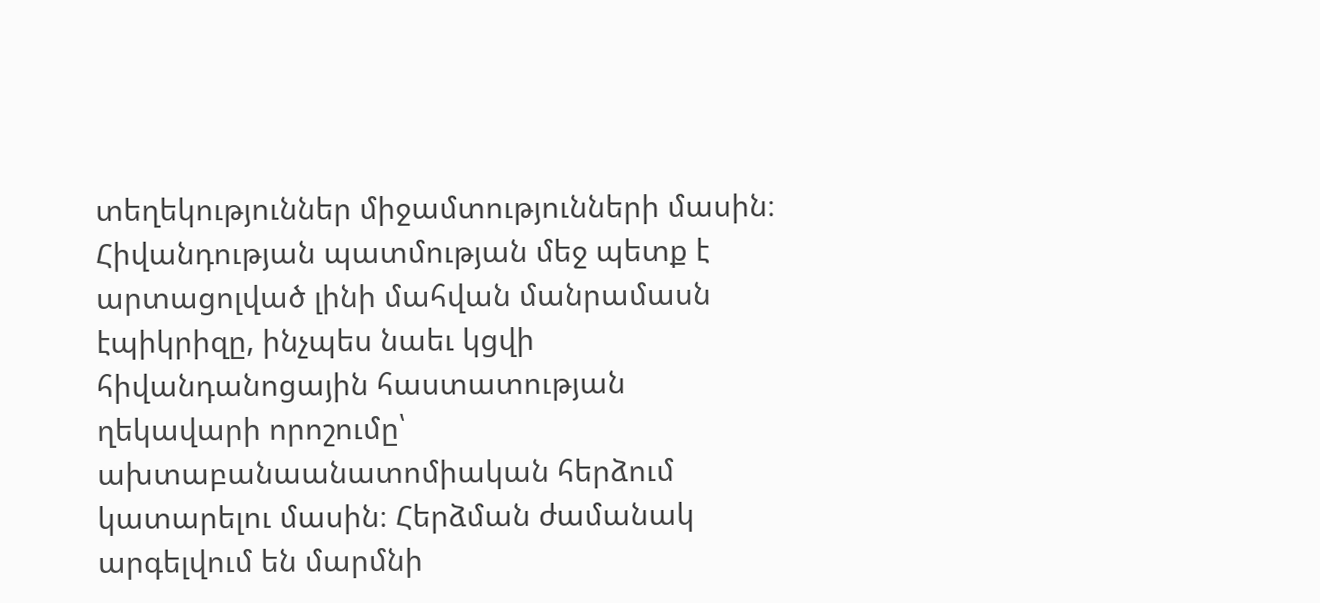տեղեկություններ միջամտությունների մասին։ Հիվանդության պատմության մեջ պետք է արտացոլված լինի մահվան մանրամասն էպիկրիզը, ինչպես նաեւ կցվի հիվանդանոցային հաստատության ղեկավարի որոշումը՝ ախտաբանաանատոմիական հերձում կատարելու մասին։ Հերձման ժամանակ արգելվում են մարմնի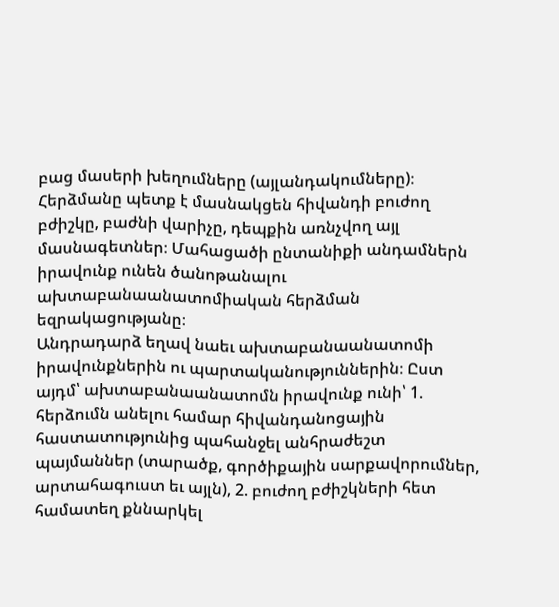բաց մասերի խեղումները (այլանդակումները)։ Հերձմանը պետք է մասնակցեն հիվանդի բուժող բժիշկը, բաժնի վարիչը, դեպքին առնչվող այլ մասնագետներ։ Մահացածի ընտանիքի անդամներն իրավունք ունեն ծանոթանալու ախտաբանաանատոմիական հերձման եզրակացությանը։
Անդրադարձ եղավ նաեւ ախտաբանաանատոմի իրավունքներին ու պարտականություններին։ Ըստ այդմ՝ ախտաբանաանատոմն իրավունք ունի՝ 1. հերձումն անելու համար հիվանդանոցային հաստատությունից պահանջել անհրաժեշտ պայմաններ (տարածք, գործիքային սարքավորումներ, արտահագուստ եւ այլն), 2. բուժող բժիշկների հետ համատեղ քննարկել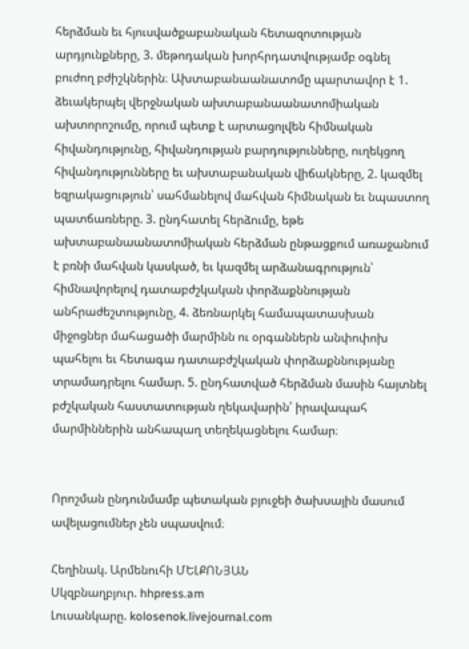հերձման եւ հյուսվածքաբանական հետազոտության արդյունքները, 3. մեթոդական խորհրդատվությամբ օգնել բուժող բժիշկներին։ Ախտաբանաանատոմը պարտավոր է 1. ձեւակերպել վերջնական ախտաբանաանատոմիական ախտորոշումը, որում պետք է արտացոլվեն հիմնական հիվանդությունը, հիվանդության բարդությունները, ուղեկցող հիվանդությունները եւ ախտաբանական վիճակները, 2. կազմել եզրակացություն՝ սահմանելով մահվան հիմնական եւ նպաստող պատճառները. 3. ընդհատել հերձումը, եթե ախտաբանաանատոմիական հերձման ընթացքում առաջանում է բռնի մահվան կասկած, եւ կազմել արձանագրություն՝ հիմնավորելով դատաբժշկական փորձաքննության անհրաժեշտությունը, 4. ձեռնարկել համապատասխան միջոցներ մահացածի մարմինն ու օրգաններն անփոփոխ պահելու եւ հետագա դատաբժշկական փորձաքննությանը տրամադրելու համար. 5. ընդհատված հերձման մասին հայտնել բժշկական հաստատության ղեկավարին՝ իրավապահ մարմիններին անհապաղ տեղեկացնելու համար։


Որոշման ընդունմամբ պետական բյուջեի ծախսային մասում ավելացումներ չեն սպասվում։

Հեղինակ. Արմենուհի ՄԵԼՔՈՆՅԱՆ
Սկզբնաղբյուր. hhpress.am
Լուսանկարը. kolosenok.livejournal.com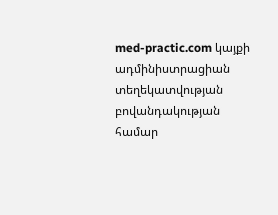med-practic.com կայքի ադմինիստրացիան տեղեկատվության բովանդակության համար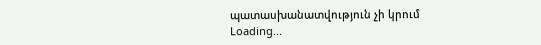պատասխանատվություն չի կրում
Loading...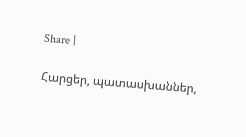Share |

Հարցեր, պատասխաններ,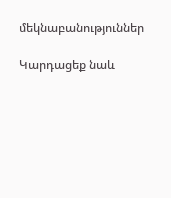մեկնաբանություններ

Կարդացեք նաև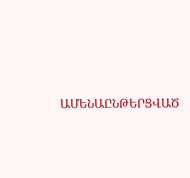ԱՄԵՆԱԸՆԹԵՐՑՎԱԾ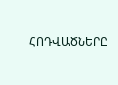ՀՈԴՎԱԾՆԵՐԸ